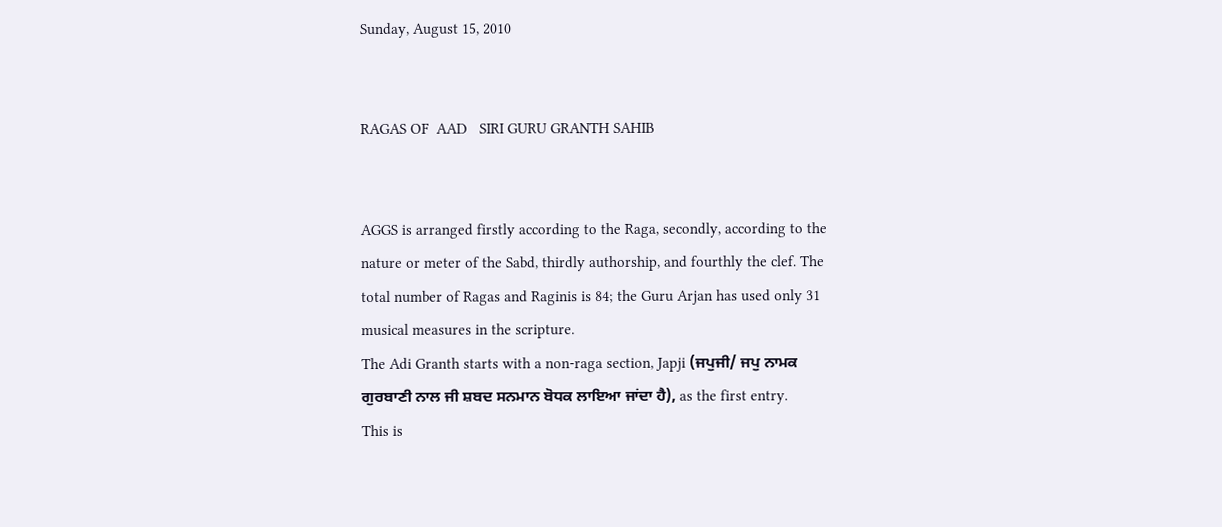Sunday, August 15, 2010


RAGAS OF  AAD   SIRI GURU GRANTH SAHIB


AGGS is arranged firstly according to the Raga, secondly, according to the nature or meter of the Sabd, thirdly authorship, and fourthly the clef. The total number of Ragas and Raginis is 84; the Guru Arjan has used only 31 musical measures in the scripture.
The Adi Granth starts with a non-raga section, Japji (ਜਪੁਜੀ/ ਜਪੁ ਨਾਮਕ ਗੁਰਬਾਣੀ ਨਾਲ ਜੀ ਸ਼ਬਦ ਸਨਮਾਨ ਬੋਧਕ ਲਾਇਆ ਜਾਂਦਾ ਹੈ), as the first entry.
This is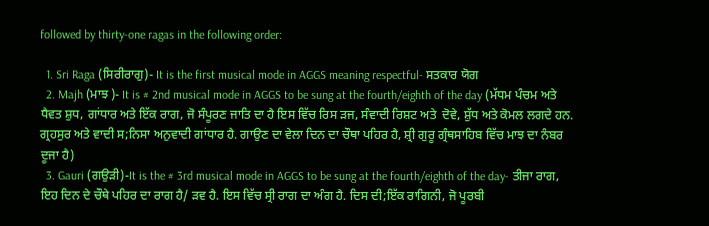followed by thirty-one ragas in the following order:

  1. Sri Raga (ਸਿਰੀਰਾਗੁ)- It is the first musical mode in AGGS meaning respectful- ਸਤਕਾਰ ਯੋਗ
  2. Majh (ਮਾਝ )- It is # 2nd musical mode in AGGS to be sung at the fourth/eighth of the day (ਮੱਧਮ ਪੰਚਮ ਅਤੇ ਧੈਵਤ ਸ਼ੁਧ, ਗਾਂਧਾਰ ਅਤੇ ਇੱਕ ਰਾਗ, ਜੋ ਸੰਪੂਰਣ ਜਾਤਿ ਦਾ ਹੈ ਇਸ ਵਿੱਚ ਰਿਸ ੜਜ, ਸੰਵਾਦੀ ਰਿਸ਼ਟ ਅਤੇ  ਦੋਵੇ, ਸ਼ੁੱਧ ਅਤੇ ਕੋਮਲ ਲਗਦੇ ਹਨ. ਗ੍ਰਹਸੁਰ ਅਤੇ ਵਾਦੀ ਸ;ਨਿਸਾ ਅਨੁਵਾਦੀ ਗਾਂਧਾਰ ਹੈ. ਗਾਉਣ ਦਾ ਵੇਲਾ ਦਿਨ ਦਾ ਚੌਥਾ ਪਹਿਰ ਹੈ, ਸ਼੍ਰੀ ਗੁਰੂ ਗ੍ਰੰਥਸਾਹਿਬ ਵਿੱਚ ਮਾਝ ਦਾ ਨੰਬਰ ਦੂਜਾ ਹੈ)
  3. Gauri (ਗਉੜੀ)-It is the # 3rd musical mode in AGGS to be sung at the fourth/eighth of the day- ਤੀਜਾ ਰਾਗ, ਇਹ ਦਿਨ ਦੇ ਚੌਥੇ ਪਹਿਰ ਦਾ ਰਾਗ ਹੈ/ ੜਵ ਹੈ. ਇਸ ਵਿੱਚ ਸ੍ਰੀ ਰਾਗ ਦਾ ਅੰਗ ਹੈ. ਦਿਸ ਦੀ;ਇੱਕ ਰਾਗਿਨੀ, ਜੋ ਪੂਰਬੀ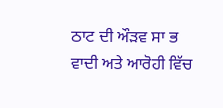ਠਾਟ ਦੀ ਔੜਵ ਸਾ ਭ ਵਾਦੀ ਅਤੇ ਆਰੋਹੀ ਵਿੱਚ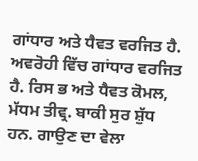ਗਾਂਧਾਰ ਅਤੇ ਧੈਵਤ ਵਰਜਿਤ ਹੈ. ਅਵਰੋਹੀ ਵਿੱਚ ਗਾਂਧਾਰ ਵਰਜਿਤ ਹੈ. ਰਿਸ ਭ ਅਤੇ ਧੈਵਤ ਕੋਮਲ, ਮੱਧਮ ਤੀਵ੍ਰ. ਬਾਕੀ ਸੁਰ ਸ਼ੁੱਧ ਹਨ. ਗਾਉਣ ਦਾ ਵੇਲਾ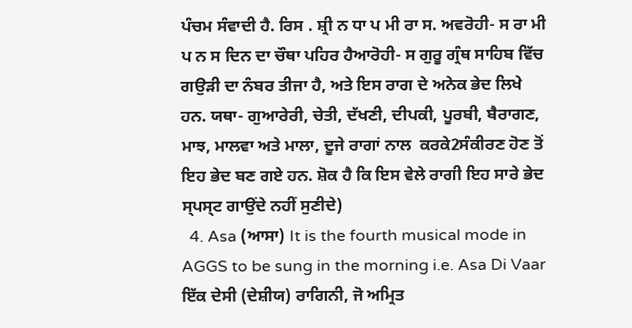ਪੰਚਮ ਸੰਵਾਦੀ ਹੈ. ਰਿਸ . ਸ਼੍ਰੀ ਨ ਧਾ ਪ ਮੀ ਰਾ ਸ. ਅਵਰੋਹੀ- ਸ ਰਾ ਮੀ ਪ ਨ ਸ ਦਿਨ ਦਾ ਚੌਥਾ ਪਹਿਰ ਹੈਆਰੋਹੀ- ਸ ਗੁਰੂ ਗ੍ਰੰਥ ਸਾਹਿਬ ਵਿੱਚ ਗਉੜੀ ਦਾ ਨੰਬਰ ਤੀਜਾ ਹੈ, ਅਤੇ ਇਸ ਰਾਗ ਦੇ ਅਨੇਕ ਭੇਦ ਲਿਖੇ ਹਨ. ਯਥਾ- ਗੁਆਰੇਰੀ, ਚੇਤੀ, ਦੱਖਣੀ, ਦੀਪਕੀ, ਪੂਰਬੀ, ਬੈਰਾਗਣ, ਮਾਝ, ਮਾਲਵਾ ਅਤੇ ਮਾਲਾ, ਦੂਜੇ ਰਾਗਾਂ ਨਾਲ  ਕਰਕੇ2ਸੰਕੀਰਣ ਹੋਣ ਤੋਂ ਇਹ ਭੇਦ ਬਣ ਗਏ ਹਨ. ਸ਼ੋਕ ਹੈ ਕਿ ਇਸ ਵੇਲੇ ਰਾਗੀ ਇਹ ਸਾਰੇ ਭੇਦ ਸ੍‍ਪਸ੍ਟ ਗਾਉਂਦੇ ਨਹੀਂ ਸੁਣੀਦੇ)
  4. Asa (ਆਸਾ) It is the fourth musical mode in AGGS to be sung in the morning i.e. Asa Di Vaar ਇੱਕ ਦੇਸੀ (ਦੇਸ਼ੀਯ) ਰਾਗਿਨੀ, ਜੋ ਅਮ੍ਰਿਤ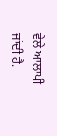ਵੇਲੇ ਆਲਾਪੀ ਜਾਂਦੀ ਹੈ.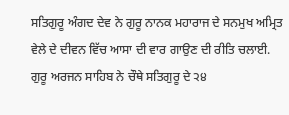ਸਤਿਗੁਰੂ ਅੰਗਦ ਦੇਵ ਨੇ ਗੁਰੂ ਨਾਨਕ ਮਹਾਰਾਜ ਦੇ ਸਨਮੁਖ ਅਮ੍ਰਿਤ ਵੇਲੇ ਦੇ ਦੀਵਨ ਵਿੱਚ ਆਸਾ ਦੀ ਵਾਰ ਗਾਉਣ ਦੀ ਰੀਤਿ ਚਲਾਈ. ਗੁਰੂ ਅਰਜਨ ਸਾਹਿਬ ਨੇ ਚੌਥੇ ਸਤਿਗੁਰੂ ਦੇ ੨੪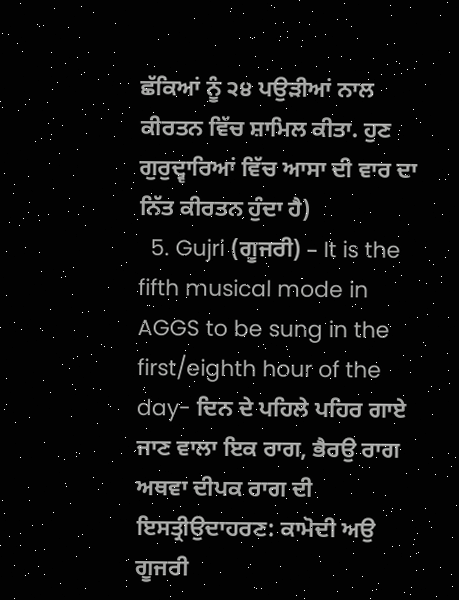ਛੱਕਿਆਂ ਨੂੰ ੨੪ ਪਉੜੀਆਂ ਨਾਲ ਕੀਰਤਨ ਵਿੱਚ ਸ਼ਾਮਿਲ ਕੀਤਾ. ਹੁਣ ਗੁਰੁਦ੍ਵਾਰਿਆਂ ਵਿੱਚ ਆਸਾ ਦੀ ਵਾਰ ਦਾ ਨਿੱਤ ਕੀਰਤਨ ਹੁੰਦਾ ਹੈ)
  5. Gujri (ਗੂਜਰੀ) – It is the fifth musical mode in AGGS to be sung in the first/eighth hour of the day- ਦਿਨ ਦੇ ਪਹਿਲੇ ਪਹਿਰ ਗਾਏ ਜਾਣ ਵਾਲਾ ਇਕ ਰਾਗ, ਭੈਰਉ ਰਾਗ ਅਥਵਾ ਦੀਪਕ ਰਾਗ ਦੀ ਇਸਤ੍ਰੀਉਦਾਹਰਣ: ਕਾਮੋਦੀ ਅਉ ਗੂਜਰੀ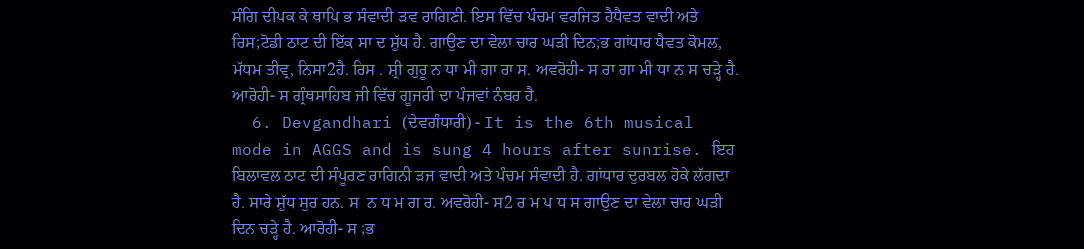ਸੰਗਿ ਦੀਪਕ ਕੇ ਥਾਪਿ ਭ ਸੰਵਾਦੀ ੜਵ ਰਾਗਿਣੀ. ਇਸ ਵਿੱਚ ਪੰਚਮ ਵਰਜਿਤ ਹੈਧੈਵਤ ਵਾਦੀ ਅਤੇ ਰਿਸ;ਟੋਡੀ ਠਾਟ ਦੀ ਇੱਕ ਸਾ ਦ ਸ਼ੁੱਧ ਹੈ. ਗਾਉਣ ਦਾ ਵੇਲਾ ਚਾਰ ਘੜੀ ਦਿਨ;ਭ ਗਾਂਧਾਰ ਧੈਵਤ ਕੋਮਲ, ਮੱਧਮ ਤੀਵ੍ਰ, ਨਿਸਾ2ਹੈ. ਰਿਸ . ਸ਼੍ਰੀ ਗੁਰੂ ਨ ਧਾ ਮੀ ਗਾ ਰਾ ਸ. ਅਵਰੋਹੀ- ਸ ਰਾ ਗਾ ਮੀ ਧਾ ਨ ਸ ਚੜ੍ਹੇ ਹੈ. ਆਰੋਹੀ- ਸ ਗ੍ਰੰਥਸਾਹਿਬ ਜੀ ਵਿੱਚ ਗੂਜਰੀ ਦਾ ਪੰਜਵਾਂ ਨੰਬਰ ਹੈ.
  6. Devgandhari (ਦੇਵਗੰਧਾਰੀ) - It is the 6th musical mode in AGGS and is sung 4 hours after sunrise. ਇਹ ਬਿਲਾਵਲ ਠਾਟ ਦੀ ਸੰਪੂਰਣ ਰਾਗਿਨੀ ੜਜ ਵਾਦੀ ਅਤੇ ਪੰਚਮ ਸੰਵਾਦੀ ਹੈ. ਗਾਂਧਾਰ ਦੁਰਬਲ ਹੋਕੇ ਲੱਗਦਾ ਹੈ. ਸਾਰੇ ਸ਼ੁੱਧ ਸੁਰ ਹਨ. ਸ  ਨ ਧ ਮ ਗ ਰ. ਅਵਰੋਹੀ- ਸ2 ਰ ਮ ਪ ਧ ਸ ਗਾਉਣ ਦਾ ਵੇਲਾ ਚਾਰ ਘੜੀ ਦਿਨ ਚੜ੍ਹੇ ਹੈ. ਆਰੋਹੀ- ਸ ;ਭ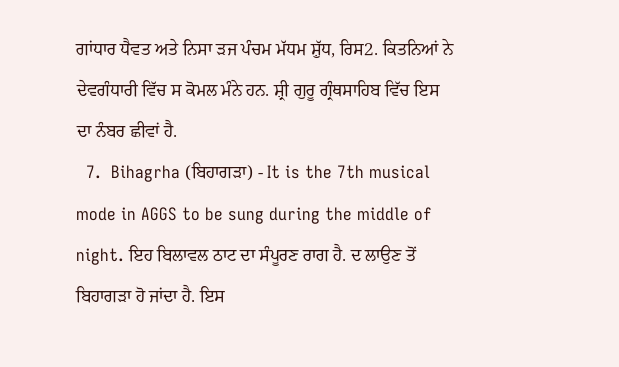ਗਾਂਧਾਰ ਧੈਵਤ ਅਤੇ ਨਿਸਾ ੜਜ ਪੰਚਮ ਮੱਧਮ ਸ਼ੁੱਧ, ਰਿਸ2. ਕਿਤਨਿਆਂ ਨੇ ਦੇਵਗੰਧਾਰੀ ਵਿੱਚ ਸ ਕੋਮਲ ਮੰਨੇ ਹਨ. ਸ਼੍ਰੀ ਗੁਰੂ ਗ੍ਰੰਥਸਾਹਿਬ ਵਿੱਚ ਇਸ ਦਾ ਨੰਬਰ ਛੀਵਾਂ ਹੈ.
  7.  Bihagrha (ਬਿਹਾਗੜਾ) - It is the 7th musical mode in AGGS to be sung during the middle of night. ਇਹ ਬਿਲਾਵਲ ਠਾਟ ਦਾ ਸੰਪੂਰਣ ਰਾਗ ਹੈ. ਦ ਲਾਉਣ ਤੋਂ ਬਿਹਾਗੜਾ ਹੋ ਜਾਂਦਾ ਹੈ. ਇਸ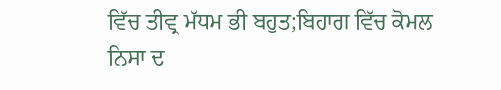ਵਿੱਚ ਤੀਵ੍ਰ ਮੱਧਮ ਭੀ ਬਹੁਤ;ਬਿਹਾਗ ਵਿੱਚ ਕੋਮਲ ਨਿਸਾ ਦ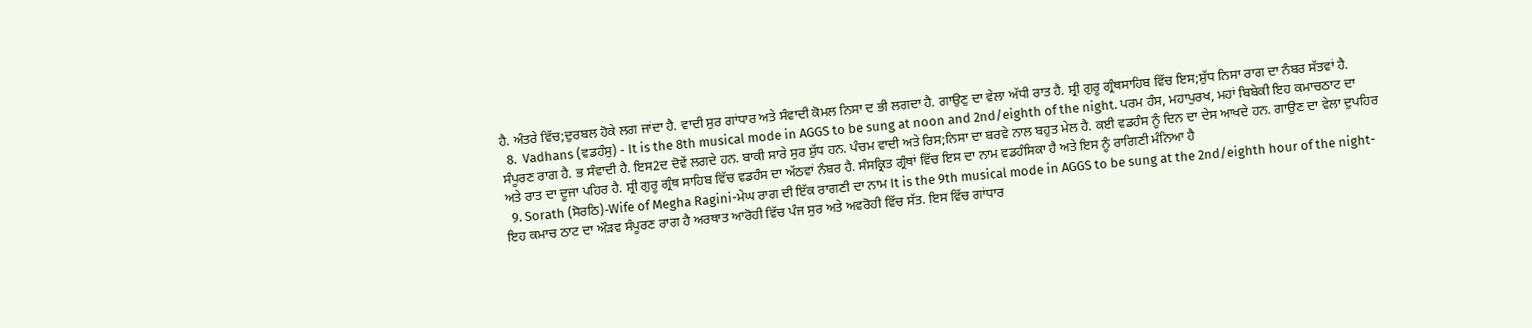ਹੈ. ਅੰਤਰੇ ਵਿੱਚ;ਦੁਰਬਲ ਹੋਕੇ ਲਗ ਜਾਂਦਾ ਹੈ. ਵਾਦੀ ਸੁਰ ਗਾਂਧਾਰ ਅਤੇ ਸੰਵਾਦੀ ਕੋਮਲ ਨਿਸਾ ਦ ਭੀ ਲਗਦਾ ਹੈ. ਗਾਉਣੁ ਦਾ ਵੇਲਾ ਅੱਧੀ ਰਾਤ ਹੈ. ਸ਼੍ਰੀ ਗੁਰੂ ਗ੍ਰੰਥਸਾਹਿਬ ਵਿੱਚ ਇਸ;ਸ਼ੁੱਧ ਨਿਸਾ ਰਾਗ ਦਾ ਨੰਬਰ ਸੱਤਵਾਂ ਹੈ.
  8.  Vadhans (ਵਡਹੰਸੁ) - It is the 8th musical mode in AGGS to be sung at noon and 2nd/eighth of the night. ਪਰਮ ਹੰਸ, ਮਹਾਪੁਰਖ, ਮਹਾਂ ਬਿਬੇਕੀ ਇਹ ਕਮਾਚਠਾਟ ਦਾ ਸੰਪੂਰਣ ਰਾਗ ਹੈ. ਭ ਸੰਵਾਦੀ ਹੈ. ਇਸ2ਦ ਦੋਵੇਂ ਲਗਦੇ ਹਨ. ਬਾਕੀ ਸਾਰੇ ਸੁਰ ਸ਼ੁੱਧ ਹਨ. ਪੰਚਮ ਵਾਦੀ ਅਤੇ ਰਿਸ;ਨਿਸਾ ਦਾ ਬਰਵੇ ਨਾਲ ਬਹੁਤ ਮੇਲ ਹੈ. ਕਈ ਵਡਹੰਸ ਨੂੰ ਦਿਨ ਦਾ ਦੇਸ ਆਖਦੇ ਹਨ. ਗਾਉਣ ਦਾ ਵੇਲਾ ਦੁਪਹਿਰ ਅਤੇ ਰਾਤ ਦਾ ਦੂਜਾ ਪਹਿਰ ਹੈ. ਸ਼੍ਰੀ ਗੁਰੂ ਗ੍ਰੰਥ ਸਾਹਿਬ ਵਿੱਚ ਵਡਹੰਸ ਦਾ ਅੱਠਵਾਂ ਨੰਬਰ ਹੈ. ਸੰਸਕ੍ਰਿਤ ਗ੍ਰੰਥਾਂ ਵਿੱਚ ਇਸ ਦਾ ਨਾਮ ਵਡਹੰਸਿਕਾ ਹੈ ਅਤੇ ਇਸ ਨੂੰ ਰਾਗਿਣੀ ਮੰਨਿਆ ਹੈ
  9. Sorath (ਸੋਰਠਿ)-Wife of Megha Ragini-ਮੇਘ ਰਾਗ ਦੀ ਇੱਕ ਰਾਗਣੀ ਦਾ ਨਾਮ It is the 9th musical mode in AGGS to be sung at the 2nd/eighth hour of the night- ਇਹ ਕਮਾਚ ਠਾਟ ਦਾ ਔੜਵ ਸੰਪੂਰਣ ਰਾਗ ਹੈ ਅਰਥਾਤ ਆਰੋਹੀ ਵਿੱਚ ਪੰਜ ਸੁਰ ਅਤੇ ਅਵਰੋਹੀ ਵਿੱਚ ਸੱਤ. ਇਸ ਵਿੱਚ ਗਾਂਧਾਰ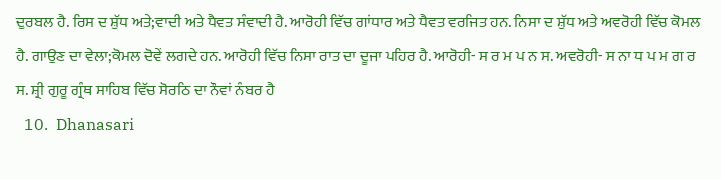ਦੁਰਬਲ ਹੈ. ਰਿਸ ਦ ਸ਼ੁੱਧ ਅਤੇ;ਵਾਦੀ ਅਤੇ ਧੈਵਤ ਸੰਵਾਦੀ ਹੈ. ਆਰੋਹੀ ਵਿੱਚ ਗਾਂਧਾਰ ਅਤੇ ਧੈਵਤ ਵਰਜਿਤ ਹਨ. ਨਿਸਾ ਦ ਸ਼ੁੱਧ ਅਤੇ ਅਵਰੋਹੀ ਵਿੱਚ ਕੋਮਲ ਹੈ. ਗਾਉਣ ਦਾ ਵੇਲਾ;ਕੋਮਲ ਦੋਵੇਂ ਲਗਦੇ ਹਨ. ਆਰੋਹੀ ਵਿੱਚ ਨਿਸਾ ਰਾਤ ਦਾ ਦੂਜਾ ਪਹਿਰ ਹੈ. ਆਰੋਹੀ- ਸ ਰ ਮ ਪ ਨ ਸ. ਅਵਰੋਹੀ- ਸ ਨਾ ਧ ਪ ਮ ਗ ਰ ਸ. ਸ਼੍ਰੀ ਗੁਰੂ ਗ੍ਰੰਥ ਸਾਹਿਬ ਵਿੱਚ ਸੋਰਠਿ ਦਾ ਨੌਵਾਂ ਨੰਬਰ ਹੈ
  10.  Dhanasari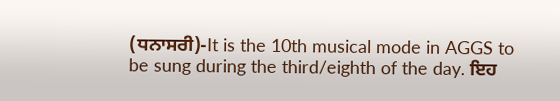(ਧਨਾਸਰੀ)-It is the 10th musical mode in AGGS to be sung during the third/eighth of the day. ਇਹ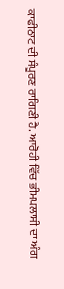ਕਾਫੀਠਾਟ ਦੀ ਸੰਪੂਰਣ ਰਾਗਿਣੀ ਹੈ. ਆਰੋਹੀ ਵਿੱਚ ਭੀਮਪਲਾਸੀ ਦਾ ਅੰਗ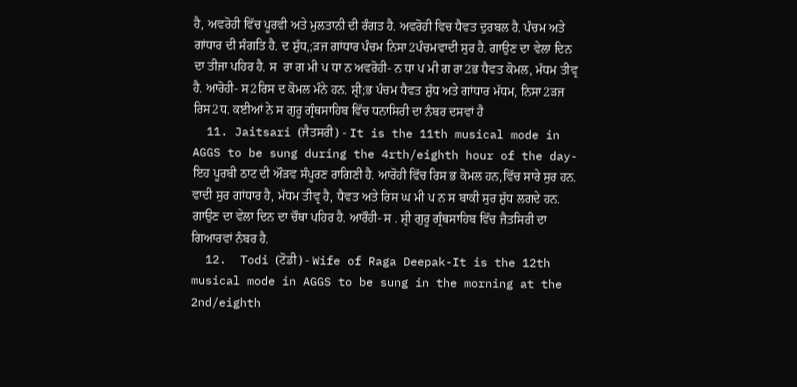ਹੈ, ਅਵਰੋਹੀ ਵਿੱਚ ਪੂਰਵੀ ਅਤੇ ਮੁਲਤਾਨੀ ਦੀ ਰੰਗਤ ਹੈ. ਅਵਰੋਹੀ ਵਿਚ ਧੈਵਤ ਦੁਰਬਲ ਹੈ. ਪੰਚਮ ਅਤੇ ਗਾਂਧਾਰ ਦੀ ਸੰਗਤਿ ਹੈ. ਦ ਸ਼ੁੱਧ,;ੜਜ ਗਾਂਧਾਰ ਪੰਚਮ ਨਿਸਾ2ਪੰਚਮਵਾਦੀ ਸੁਰ ਹੈ. ਗਾਉਣ ਦਾ ਵੇਲਾ ਦਿਨ ਦਾ ਤੀਜਾ ਪਹਿਰ ਹੈ. ਸ  ਰਾ ਗ ਮੀ ਪ ਧਾ ਨ ਅਵਰੋਹੀ- ਨ ਧਾ ਪ ਮੀ ਗ ਰਾ2ਭ ਧੈਵਤ ਕੋਮਲ, ਮੱਧਮ ਤੀਵ੍ਰ ਹੈ. ਆਰੋਹੀ- ਸ2ਰਿਸ ਦ ਕੋਮਲ ਮੰਨੇ ਹਨ. ਸ਼੍ਰੀ;ਭ ਪੰਚਮ ਧੈਵਤ ਸ਼ੁੱਧ ਅਤੇ ਗਾਂਧਾਰ ਮੱਧਮ, ਨਿਸਾ2ੜਜ ਰਿਸ2ਧ. ਕਈਆਂ ਨੇ ਸ ਗੁਰੂ ਗ੍ਰੰਥਸਾਹਿਬ ਵਿੱਚ ਧਨਾਸਿਰੀ ਦਾ ਨੰਬਰ ਦਸਵਾਂ ਹੈ
  11. Jaitsari (ਜੈਤਸਰੀ) - It is the 11th musical mode in AGGS to be sung during the 4rth/eighth hour of the day- ਇਹ ਪੂਰਬੀ ਠਾਟ ਦੀ ਔੜਵ ਸੰਪੂਰਣ ਰਾਗਿਣੀ ਹੈ. ਆਰੋਹੀ ਵਿੱਚ ਰਿਸ ਭ ਕੋਮਲ ਹਨ,ਵਿੱਚ ਸਾਰੇ ਸੁਰ ਹਨ. ਵਾਦੀ ਸੁਰ ਗਾਂਧਾਰ ਹੈ, ਮੱਧਮ ਤੀਵ੍ਰ ਹੈ, ਧੈਵਤ ਅਤੇ ਰਿਸ ਘ ਮੀ ਪ ਨ ਸ ਬਾਕੀ ਸੁਰ ਸ਼ੁੱਧ ਲਗਦੇ ਹਨ. ਗਾਉਣ ਦਾ ਵੇਲਾ ਦਿਨ ਦਾ ਚੌਥਾ ਪਹਿਰ ਹੈ. ਆਰੌਹੀ- ਸ . ਸ਼੍ਰੀ ਗੁਰੂ ਗ੍ਰੰਥਸਾਹਿਬ ਵਿੱਚ ਜੈਤਸਿਰੀ ਦਾ ਗਿਆਰਵਾਂ ਨੰਬਰ ਹੈ.
  12.  Todi (ਟੋਡੀ) - Wife of Raga Deepak-It is the 12th musical mode in AGGS to be sung in the morning at the 2nd/eighth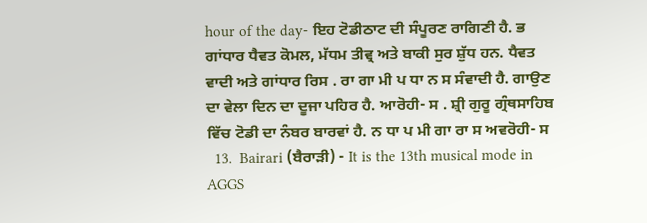hour of the day- ਇਹ ਟੋਡੀਠਾਟ ਦੀ ਸੰਪੂਰਣ ਰਾਗਿਣੀ ਹੈ. ਭ ਗਾਂਧਾਰ ਧੈਵਤ ਕੋਮਲ, ਮੱਧਮ ਤੀਵ੍ਰ ਅਤੇ ਬਾਕੀ ਸੁਰ ਸ਼ੁੱਧ ਹਨ. ਧੈਵਤ ਵਾਦੀ ਅਤੇ ਗਾਂਧਾਰ ਰਿਸ . ਰਾ ਗਾ ਮੀ ਪ ਧਾ ਨ ਸ ਸੰਵਾਦੀ ਹੈ. ਗਾਉਣ ਦਾ ਵੇਲਾ ਦਿਨ ਦਾ ਦੂਜਾ ਪਹਿਰ ਹੈ. ਆਰੋਹੀ- ਸ . ਸ਼੍ਰੀ ਗੁਰੂ ਗ੍ਰੰਥਸਾਹਿਬ ਵਿੱਚ ਟੋਡੀ ਦਾ ਨੰਬਰ ਬਾਰਵਾਂ ਹੈ. ਨ ਧਾ ਪ ਮੀ ਗਾ ਰਾ ਸ ਅਵਰੋਹੀ- ਸ
  13.  Bairari (ਬੈਰਾੜੀ) - It is the 13th musical mode in AGGS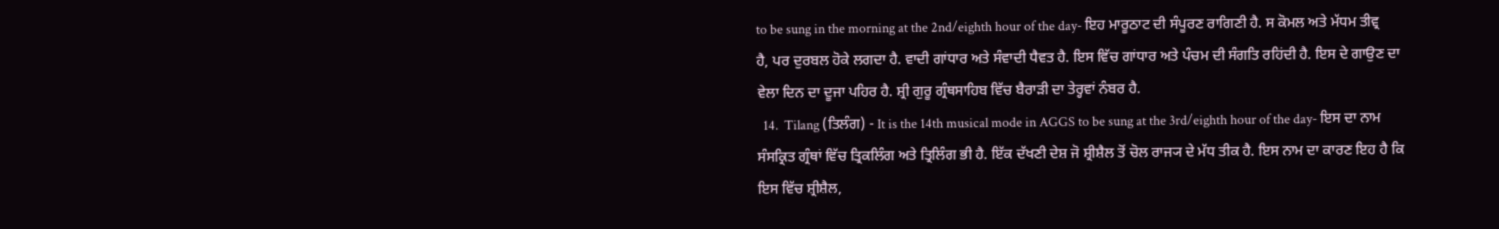to be sung in the morning at the 2nd/eighth hour of the day- ਇਹ ਮਾਰੂਠਾਟ ਦੀ ਸੰਪੂਰਣ ਰਾਗਿਣੀ ਹੈ. ਸ ਕੋਮਲ ਅਤੇ ਮੱਧਮ ਤੀਵ੍ਰ ਹੈ, ਪਰ ਦੁਰਬਲ ਹੋਕੇ ਲਗਦਾ ਹੈ. ਵਾਦੀ ਗਾਂਧਾਰ ਅਤੇ ਸੰਵਾਦੀ ਧੈਵਤ ਹੈ. ਇਸ ਵਿੱਚ ਗਾਂਧਾਰ ਅਤੇ ਪੰਚਮ ਦੀ ਸੰਗਤਿ ਰਹਿਂਦੀ ਹੈ. ਇਸ ਦੇ ਗਾਉਣ ਦਾ ਵੇਲਾ ਦਿਨ ਦਾ ਦੂਜਾ ਪਹਿਰ ਹੈ. ਸ਼੍ਰੀ ਗੁਰੂ ਗ੍ਰੰਥਸਾਹਿਬ ਵਿੱਚ ਬੈਰਾੜੀ ਦਾ ਤੇਰ੍ਹਵਾਂ ਨੰਬਰ ਹੈ.
  14.  Tilang (ਤਿਲੰਗ) - It is the 14th musical mode in AGGS to be sung at the 3rd/eighth hour of the day- ਇਸ ਦਾ ਨਾਮ ਸੰਸਕ੍ਰਿਤ ਗ੍ਰੰਥਾਂ ਵਿੱਚ ਤ੍ਰਿਕਲਿੰਗ ਅਤੇ ਤ੍ਰਿਲਿੰਗ ਭੀ ਹੈ. ਇੱਕ ਦੱਖਣੀ ਦੇਸ਼ ਜੋ ਸ਼੍ਰੀਸ਼ੈਲ ਤੋਂ ਚੋਲ ਰਾਜ੍ਯ ਦੇ ਮੱਧ ਤੀਕ ਹੈ. ਇਸ ਨਾਮ ਦਾ ਕਾਰਣ ਇਹ ਹੈ ਕਿ ਇਸ ਵਿੱਚ ਸ਼੍ਰੀਸ਼ੈਲ,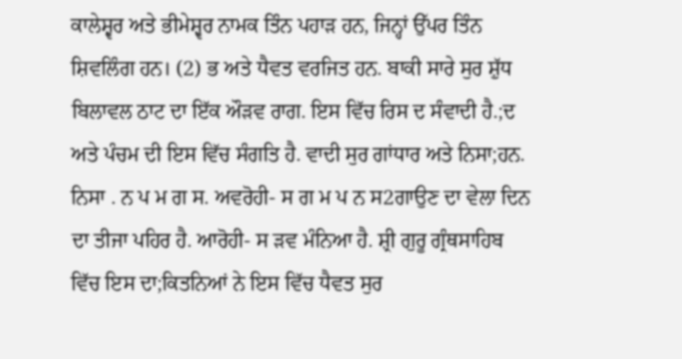ਕਾਲੇਸ਼੍ਵਰ ਅਤੇ ਭੀਮੇਸ਼੍ਵਰ ਨਾਮਕ ਤਿੰਨ ਪਹਾੜ ਹਨ, ਜਿਨ੍ਹਾਂ ਉੱਪਰ ਤਿੰਨ ਸ਼ਿਵਲਿੰਗ ਹਨ। (2) ਭ ਅਤੇ ਧੈਵਤ ਵਰਜਿਤ ਹਨ. ਬਾਕੀ ਸਾਰੇ ਸੁਰ ਸ਼ੁੱਧ ਬਿਲਾਵਲ ਠਾਟ ਦਾ ਇੱਕ ਔੜਵ ਰਾਗ. ਇਸ ਵਿੱਚ ਰਿਸ ਦ ਸੰਵਾਦੀ ਹੈ.;ਦ ਅਤੇ ਪੰਚਮ ਦੀ ਇਸ ਵਿੱਚ ਸੰਗਤਿ ਹੈ. ਵਾਦੀ ਸੁਰ ਗਾਂਧਾਰ ਅਤੇ ਨਿਸਾ;ਹਨ. ਨਿਸਾ . ਨ ਪ ਮ ਗ ਸ. ਅਵਰੋਹੀ- ਸ ਗ ਮ ਪ ਨ ਸ2ਗਾਉਣ ਦਾ ਵੇਲਾ ਦਿਨ ਦਾ ਤੀਜਾ ਪਹਿਰ ਹੈ. ਆਰੋਹੀ- ਸ ੜਵ ਮੰਨਿਆ ਹੈ. ਸ਼੍ਰੀ ਗੁਰੂ ਗ੍ਰੰਥਸਾਹਿਬ ਵਿੱਚ ਇਸ ਦਾ;ਕਿਤਨਿਆਂ ਨੇ ਇਸ ਵਿੱਚ ਧੈਵਤ ਸੁਰ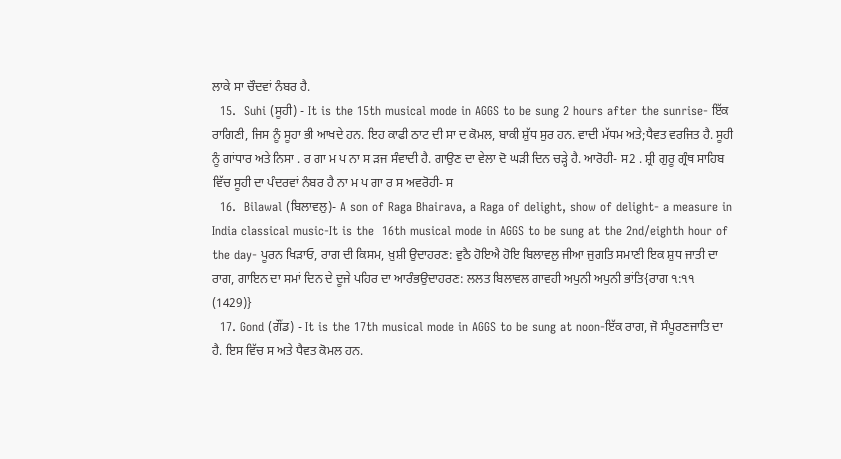ਲਾਕੇ ਸਾ ਚੌਦਵਾਂ ਨੰਬਰ ਹੈ.
  15.  Suhi (ਸੂਹੀ) - It is the 15th musical mode in AGGS to be sung 2 hours after the sunrise- ਇੱਕ ਰਾਗਿਣੀ, ਜਿਸ ਨੂੰ ਸੂਹਾ ਭੀ ਆਖਦੇ ਹਨ. ਇਹ ਕਾਫੀ ਠਾਟ ਦੀ ਸਾ ਦ ਕੋਮਲ, ਬਾਕੀ ਸ਼ੁੱਧ ਸੁਰ ਹਨ. ਵਾਦੀ ਮੱਧਮ ਅਤੇ;ਧੈਵਤ ਵਰਜਿਤ ਹੈ. ਸੂਹੀ ਨੂੰ ਗਾਂਧਾਰ ਅਤੇ ਨਿਸਾ . ਰ ਗਾ ਮ ਪ ਨਾ ਸ ੜਜ ਸੰਵਾਦੀ ਹੈ. ਗਾਉਣ ਦਾ ਵੇਲਾ ਦੋ ਘੜੀ ਦਿਨ ਚੜ੍ਹੇ ਹੈ. ਆਰੋਹੀ- ਸ2 . ਸ਼੍ਰੀ ਗੁਰੂ ਗ੍ਰੰਥ ਸਾਹਿਬ ਵਿੱਚ ਸੂਹੀ ਦਾ ਪੰਦਰਵਾਂ ਨੰਬਰ ਹੈ ਨਾ ਮ ਪ ਗਾ ਰ ਸ ਅਵਰੋਹੀ- ਸ
  16.  Bilawal (ਬਿਲਾਵਲੁ)- A son of Raga Bhairava, a Raga of delight, show of delight- a measure in India classical music-It is the  16th musical mode in AGGS to be sung at the 2nd/eighth hour of the day- ਪੂਰਨ ਖਿੜਾਓ, ਰਾਗ ਦੀ ਕਿਸਮ, ਖ਼ੁਸ਼ੀ ਉਦਾਹਰਣ: ਵੁਠੈ ਹੋਇਐ ਹੋਇ ਬਿਲਾਵਲੁ ਜੀਆ ਜੁਗਤਿ ਸਮਾਣੀ ਇਕ ਸ਼ੁਧ ਜਾਤੀ ਦਾ ਰਾਗ, ਗਾਇਨ ਦਾ ਸਮਾਂ ਦਿਨ ਦੇ ਦੂਜੇ ਪਹਿਰ ਦਾ ਆਰੰਭਉਦਾਹਰਣ: ਲਲਤ ਬਿਲਾਵਲ ਗਾਵਹੀ ਅਪੁਨੀ ਅਪੁਨੀ ਭਾਂਤਿ{ਰਾਗ ੧:੧੧ (1429)}
  17. Gond (ਗੌਂਡ) - It is the 17th musical mode in AGGS to be sung at noon-ਇੱਕ ਰਾਗ, ਜੋ ਸੰਪੂਰਣਜਾਤਿ ਦਾ ਹੈ. ਇਸ ਵਿੱਚ ਸ ਅਤੇ ਧੈਵਤ ਕੋਮਲ ਹਨ.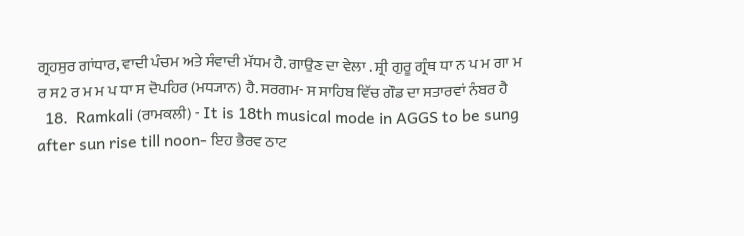ਗ੍ਰਹਸੁਰ ਗਾਂਧਾਰ, ਵਾਦੀ ਪੰਚਮ ਅਤੇ ਸੰਵਾਦੀ ਮੱਧਮ ਹੈ. ਗਾਉਣ ਦਾ ਵੇਲਾ . ਸ਼੍ਰੀ ਗੁਰੂ ਗ੍ਰੰਥ ਧਾ ਨ ਪ ਮ ਗਾ ਮ ਰ ਸ2 ਰ ਮ ਮ ਪ ਧਾ ਸ ਦੋਪਹਿਰ (ਮਧ੍ਯਾਨ) ਹੈ. ਸਰਗਮ- ਸ ਸਾਹਿਬ ਵਿੱਚ ਗੌਡ ਦਾ ਸਤਾਰਵਾਂ ਨੰਬਰ ਹੈ
  18.  Ramkali (ਰਾਮਕਲੀ) - It is 18th musical mode in AGGS to be sung after sun rise till noon- ਇਹ ਭੈਰਵ ਠਾਟ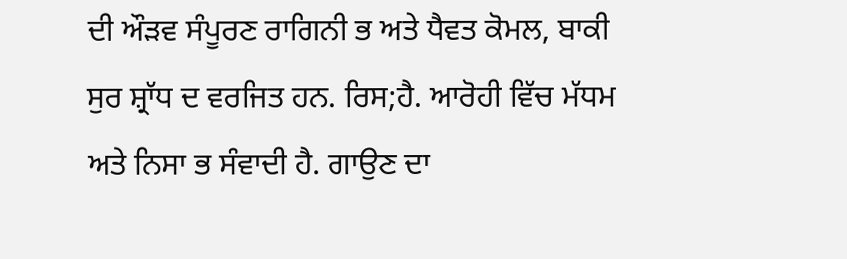ਦੀ ਔੜਵ ਸੰਪੂਰਣ ਰਾਗਿਨੀ ਭ ਅਤੇ ਧੈਵਤ ਕੋਮਲ, ਬਾਕੀ ਸੁਰ ਸ਼੍ਰਾੱਧ ਦ ਵਰਜਿਤ ਹਨ. ਰਿਸ;ਹੈ. ਆਰੋਹੀ ਵਿੱਚ ਮੱਧਮ ਅਤੇ ਨਿਸਾ ਭ ਸੰਵਾਦੀ ਹੈ. ਗਾਉਣ ਦਾ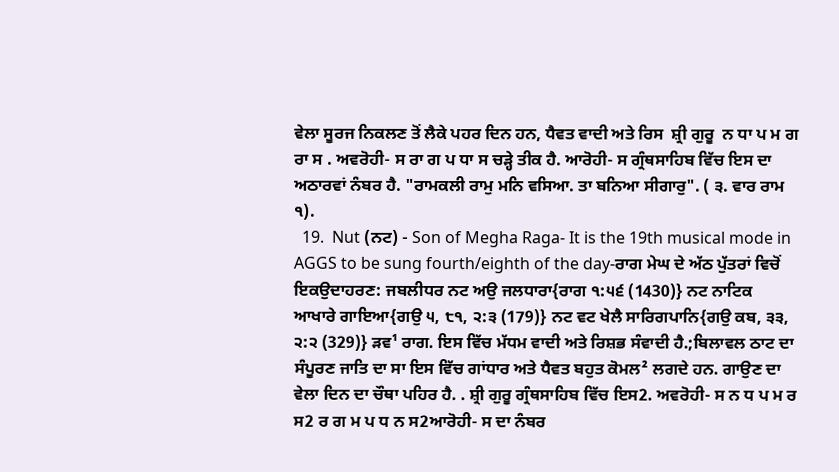ਵੇਲਾ ਸੂਰਜ ਨਿਕਲਣ ਤੋਂ ਲੈਕੇ ਪਹਰ ਦਿਨ ਹਨ, ਧੈਵਤ ਵਾਦੀ ਅਤੇ ਰਿਸ  ਸ਼੍ਰੀ ਗੁਰੂ  ਨ ਧਾ ਪ ਮ ਗ ਰਾ ਸ . ਅਵਰੋਹੀ- ਸ ਰਾ ਗ ਪ ਧਾ ਸ ਚੜ੍ਹੇ ਤੀਕ ਹੈ. ਆਰੋਹੀ- ਸ ਗ੍ਰੰਥਸਾਹਿਬ ਵਿੱਚ ਇਸ ਦਾ ਅਠਾਰਵਾਂ ਨੰਬਰ ਹੈ. "ਰਾਮਕਲੀ ਰਾਮੁ ਮਨਿ ਵਸਿਆ. ਤਾ ਬਨਿਆ ਸੀਗਾਰੁ". ( ੩. ਵਾਰ ਰਾਮ ੧).
  19.  Nut (ਨਟ) - Son of Megha Raga- It is the 19th musical mode in AGGS to be sung fourth/eighth of the day-ਰਾਗ ਮੇਘ ਦੇ ਅੱਠ ਪੁੱਤਰਾਂ ਵਿਚੋਂ ਇਕਉਦਾਹਰਣ: ਜਬਲੀਧਰ ਨਟ ਅਉ ਜਲਧਾਰਾ{ਰਾਗ ੧:੫੬ (1430)} ਨਟ ਨਾਟਿਕ ਆਖਾਰੇ ਗਾਇਆ{ਗਉ ੫, ੮੧, ੨:੩ (179)} ਨਟ ਵਟ ਖੇਲੈ ਸਾਰਿਗਪਾਨਿ{ਗਉ ਕਬ, ੩੩, ੨:੨ (329)} ੜਵ¹ ਰਾਗ. ਇਸ ਵਿੱਚ ਮੱਧਮ ਵਾਦੀ ਅਤੇ ਰਿਸ਼ਭ ਸੰਵਾਦੀ ਹੈ.;ਬਿਲਾਵਲ ਠਾਟ ਦਾ ਸੰਪੂਰਣ ਜਾਤਿ ਦਾ ਸਾ ਇਸ ਵਿੱਚ ਗਾਂਧਾਰ ਅਤੇ ਧੈਵਤ ਬਹੁਤ ਕੋਮਲ² ਲਗਦੇ ਹਨ. ਗਾਉਣ ਦਾ ਵੇਲਾ ਦਿਨ ਦਾ ਚੌਥਾ ਪਹਿਰ ਹੈ. . ਸ਼੍ਰੀ ਗੁਰੂ ਗ੍ਰੰਥਸਾਹਿਬ ਵਿੱਚ ਇਸ2. ਅਵਰੋਹੀ- ਸ ਨ ਧ ਪ ਮ ਰ ਸ2 ਰ ਗ ਮ ਪ ਧ ਨ ਸ2ਆਰੋਹੀ- ਸ ਦਾ ਨੰਬਰ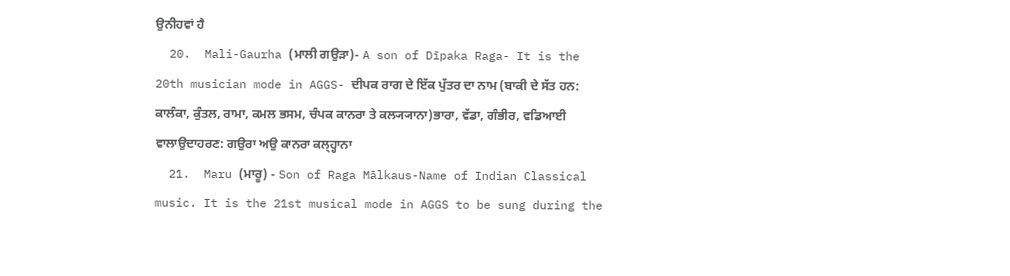ਉਨੀਹਵਾਂ ਹੈ
  20.  Mali-Gaurha (ਮਾਲੀ ਗਉੜਾ)- A son of Dīpaka Raga- It is the 20th musician mode in AGGS- ਦੀਪਕ ਰਾਗ ਦੇ ਇੱਕ ਪੁੱਤਰ ਦਾ ਨਾਮ (ਬਾਕੀ ਦੇ ਸੱਤ ਹਨ: ਕਾਲੰਕਾ, ਕੁੰਤਲ, ਰਾਮਾ, ਕਮਲ ਭਸਮ, ਚੰਪਕ ਕਾਨਰਾ ਤੇ ਕਲ੍ਯ੍ਯਾਨਾ)ਭਾਰਾ, ਵੱਡਾ, ਗੰਭੀਰ, ਵਡਿਆਈ ਵਾਲਾਉਦਾਹਰਣ: ਗਉਰਾ ਅਉ ਕਾਨਰਾ ਕਲ੍ਹ੍ਹਾਨਾ
  21.  Maru (ਮਾਰੂ) - Son of Raga Mālkaus-Name of Indian Classical music. It is the 21st musical mode in AGGS to be sung during the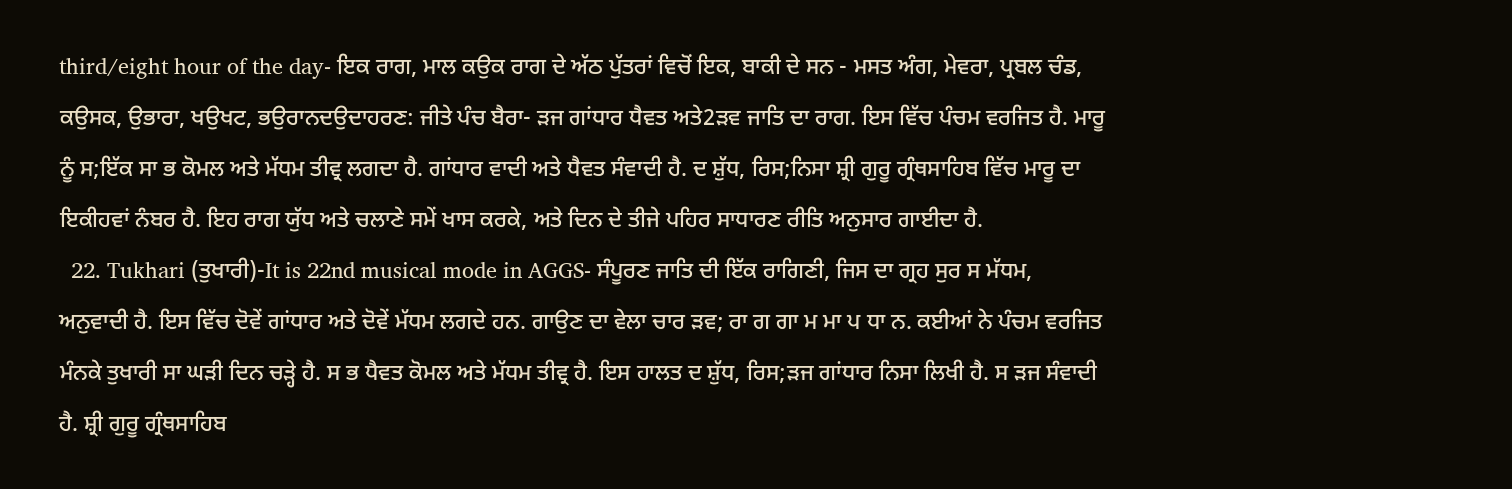third/eight hour of the day- ਇਕ ਰਾਗ, ਮਾਲ ਕਉਕ ਰਾਗ ਦੇ ਅੱਠ ਪੁੱਤਰਾਂ ਵਿਚੋਂ ਇਕ, ਬਾਕੀ ਦੇ ਸਨ - ਮਸਤ ਅੰਗ, ਮੇਵਰਾ, ਪ੍ਰਬਲ ਚੰਡ, ਕਉਸਕ, ਉਭਾਰਾ, ਖਉਖਟ, ਭਉਰਾਨਦਉਦਾਹਰਣ: ਜੀਤੇ ਪੰਚ ਬੈਰਾ- ੜਜ ਗਾਂਧਾਰ ਧੈਵਤ ਅਤੇ2ੜਵ ਜਾਤਿ ਦਾ ਰਾਗ. ਇਸ ਵਿੱਚ ਪੰਚਮ ਵਰਜਿਤ ਹੈ. ਮਾਰੂ ਨੂੰ ਸ;ਇੱਕ ਸਾ ਭ ਕੋਮਲ ਅਤੇ ਮੱਧਮ ਤੀਵ੍ਰ ਲਗਦਾ ਹੈ. ਗਾਂਧਾਰ ਵਾਦੀ ਅਤੇ ਧੈਵਤ ਸੰਵਾਦੀ ਹੈ. ਦ ਸ਼ੁੱਧ, ਰਿਸ;ਨਿਸਾ ਸ਼੍ਰੀ ਗੁਰੂ ਗ੍ਰੰਥਸਾਹਿਬ ਵਿੱਚ ਮਾਰੂ ਦਾ ਇਕੀਹਵਾਂ ਨੰਬਰ ਹੈ. ਇਹ ਰਾਗ ਯੁੱਧ ਅਤੇ ਚਲਾਣੇ ਸਮੇਂ ਖਾਸ ਕਰਕੇ, ਅਤੇ ਦਿਨ ਦੇ ਤੀਜੇ ਪਹਿਰ ਸਾਧਾਰਣ ਰੀਤਿ ਅਨੁਸਾਰ ਗਾਈਦਾ ਹੈ.
  22. Tukhari (ਤੁਖਾਰੀ)-It is 22nd musical mode in AGGS- ਸੰਪੂਰਣ ਜਾਤਿ ਦੀ ਇੱਕ ਰਾਗਿਣੀ, ਜਿਸ ਦਾ ਗ੍ਰਹ ਸੁਰ ਸ ਮੱਧਮ, ਅਨੁਵਾਦੀ ਹੈ. ਇਸ ਵਿੱਚ ਦੋਵੇਂ ਗਾਂਧਾਰ ਅਤੇ ਦੋਵੇਂ ਮੱਧਮ ਲਗਦੇ ਹਨ. ਗਾਉਣ ਦਾ ਵੇਲਾ ਚਾਰ ੜਵ; ਰਾ ਗ ਗਾ ਮ ਮਾ ਪ ਧਾ ਨ. ਕਈਆਂ ਨੇ ਪੰਚਮ ਵਰਜਿਤ ਮੰਨਕੇ ਤੁਖਾਰੀ ਸਾ ਘੜੀ ਦਿਨ ਚੜ੍ਹੇ ਹੈ. ਸ ਭ ਧੈਵਤ ਕੋਮਲ ਅਤੇ ਮੱਧਮ ਤੀਵ੍ਰ ਹੈ. ਇਸ ਹਾਲਤ ਦ ਸ਼ੁੱਧ, ਰਿਸ;ੜਜ ਗਾਂਧਾਰ ਨਿਸਾ ਲਿਖੀ ਹੈ. ਸ ੜਜ ਸੰਵਾਦੀ ਹੈ. ਸ਼੍ਰੀ ਗੁਰੂ ਗ੍ਰੰਥਸਾਹਿਬ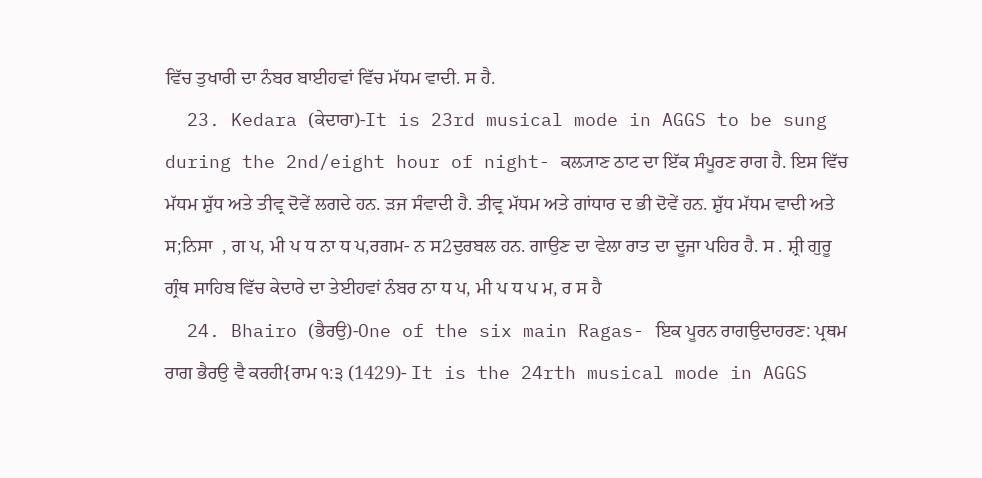ਵਿੱਚ ਤੁਖਾਰੀ ਦਾ ਨੰਬਰ ਬਾਈਹਵਾਂ ਵਿੱਚ ਮੱਧਮ ਵਾਦੀ. ਸ ਹੈ.
  23. Kedara (ਕੇਦਾਰਾ)-It is 23rd musical mode in AGGS to be sung during the 2nd/eight hour of night- ਕਲ੍ਯਾਣ ਠਾਟ ਦਾ ਇੱਕ ਸੰਪੂਰਣ ਰਾਗ ਹੈ. ਇਸ ਵਿੱਚ ਮੱਧਮ ਸ਼ੁੱਧ ਅਤੇ ਤੀਵ੍ਰ ਦੋਵੇਂ ਲਗਦੇ ਹਨ. ੜਜ ਸੰਵਾਦੀ ਹੈ. ਤੀਵ੍ਰ ਮੱਧਮ ਅਤੇ ਗਾਂਧਾਰ ਦ ਭੀ ਦੋਵੇਂ ਹਨ. ਸ਼ੁੱਧ ਮੱਧਮ ਵਾਦੀ ਅਤੇ ਸ;ਨਿਸਾ  , ਗ ਪ, ਮੀ ਪ ਧ ਨਾ ਧ ਪ,ਰਗਮ- ਨ ਸ2ਦੁਰਬਲ ਹਨ. ਗਾਉਣ ਦਾ ਵੇਲਾ ਰਾਤ ਦਾ ਦੂਜਾ ਪਹਿਰ ਹੈ. ਸ . ਸ਼੍ਰੀ ਗੁਰੂ ਗ੍ਰੰਥ ਸਾਹਿਬ ਵਿੱਚ ਕੇਦਾਰੇ ਦਾ ਤੇਈਹਵਾਂ ਨੰਬਰ ਨਾ ਧ ਪ, ਮੀ ਪ ਧ ਪ ਮ, ਰ ਸ ਹੈ
  24. Bhairo (ਭੈਰਉ)-One of the six main Ragas- ਇਕ ਪੂਰਨ ਰਾਗਉਦਾਹਰਣ: ਪ੍ਰਥਮ ਰਾਗ ਭੈਰਉ ਵੈ ਕਰਹੀ{ਰਾਮ ੧:੩ (1429)- It is the 24rth musical mode in AGGS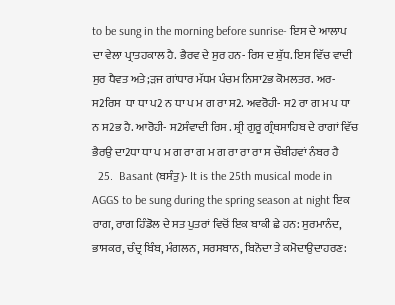to be sung in the morning before sunrise- ਇਸ ਦੇ ਆਲਾਪ ਦਾ ਵੇਲਾ ਪ੍ਰਾਤਹਕਾਲ ਹੈ. ਭੈਰਵ ਦੇ ਸੁਰ ਹਨ- ਰਿਸ ਦ ਸ਼ੁੱਧ. ਇਸ ਵਿੱਚ ਵਾਦੀ ਸੁਰ ਧੈਵਤ ਅਤੇ;ੜਜ ਗਾਂਧਾਰ ਮੱਧਮ ਪੰਚਮ ਨਿਸਾ2ਭ ਕੋਮਲਤਰ. ਅਰ- ਸ2ਰਿਸ  ਧਾ ਧਾ ਪ2 ਨ ਧਾ ਪ ਮ ਗ ਰਾ ਸ2. ਅਵਰੋਹੀ- ਸ2 ਰਾ ਗ ਮ ਪ ਧਾ ਨ ਸ2ਭ ਹੈ. ਆਰੋਹੀ- ਸ2ਸੰਵਾਦੀ ਰਿਸ . ਸ਼੍ਰੀ ਗੁਰੂ ਗ੍ਰੰਥਸਾਹਿਬ ਦੇ ਰਾਗਾਂ ਵਿੱਚ ਭੈਰਉ ਦਾ2ਧਾ ਧਾ ਪ ਮ ਗ ਰਾ ਗ ਮ ਗ ਰਾ ਰਾ ਰਾ ਸ ਚੌਬੀਹਵਾਂ ਨੰਬਰ ਹੈ
  25.  Basant (ਬਸੰਤੁ)- It is the 25th musical mode in AGGS to be sung during the spring season at night ਇਕ ਰਾਗ, ਰਾਗ ਹਿੰਡੋਲ ਦੇ ਸਤ ਪੁਤਰਾਂ ਵਿਚੋਂ ਇਕ ਬਾਕੀ ਛੇ ਹਨ: ਸੁਰਮਾਨੰਦ, ਭਾਸਕਰ, ਚੰਦ੍ਰ ਬਿੰਬ, ਮੰਗਲਨ, ਸਰਸਬਾਨ, ਬਿਨੋਦਾ ਤੇ ਕਮੋਦਾਉਦਾਹਰਣ: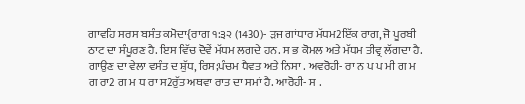ਗਾਵਹਿ ਸਰਸ ਬਸੰਤ ਕਮੋਦਾ{ਰਾਗ ੧:੩੨ (1430)- ੜਜ ਗਾਂਧਾਰ ਮੱਧਮ2ਇੱਕ ਰਾਗ, ਜੋ ਪੂਰਬੀ ਠਾਟ ਦਾ ਸੰਪੂਰਣ ਹੈ. ਇਸ ਵਿੱਚ ਦੋਵੇਂ ਮੱਧਮ ਲਗਦੇ ਹਨ. ਸ ਭ ਕੋਮਲ ਅਤੇ ਮੱਧਮ ਤੀਵ੍ਰ ਲੱਗਦਾ ਹੈ. ਗਾਉਣ ਦਾ ਵੇਲਾ ਵਸੰਤ ਦ ਸ਼ੁੱਧ, ਰਿਸ;ਪੰਚਮ ਧੈਵਤ ਅਤੇ ਨਿਸਾ . ਅਵਰੋਹੀ- ਰਾ ਨ ਪ ਪ ਮੀ ਗ ਮ ਗ ਰਾ2 ਗ ਮ ਧ ਰਾ ਸ2ਰੁੱਤ ਅਥਵਾ ਰਾਤ ਦਾ ਸਮਾਂ ਹੈ. ਆਰੋਹੀ- ਸ .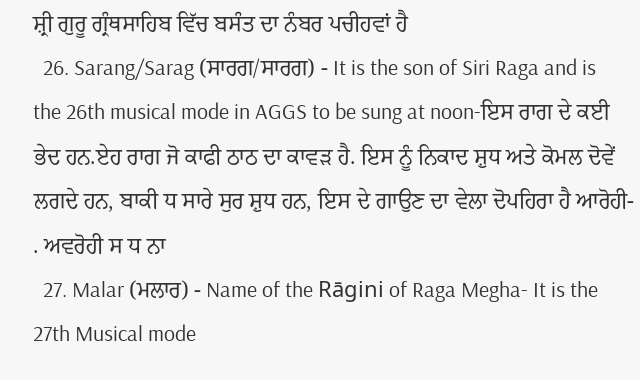ਸ਼੍ਰੀ ਗੁਰੂ ਗ੍ਰੰਥਸਾਹਿਬ ਵਿੱਚ ਬਸੰਤ ਦਾ ਨੰਬਰ ਪਚੀਹਵਾਂ ਹੈ
  26. Sarang/Sarag (ਸਾਰਗ/ਸਾਰਗ) - It is the son of Siri Raga and is the 26th musical mode in AGGS to be sung at noon-ਇਸ ਰਾਗ ਦੇ ਕਈ ਭੇਦ ਹਨ.ਏਹ ਰਾਗ ਜੋ ਕਾਫੀ ਠਾਠ ਦਾ ਕਾਵੜ ਹੈ. ਇਸ ਨੂੰ ਨਿਕਾਦ ਸ਼ੁਧ ਅਤੇ ਕੋਮਲ ਦੋਵੇਂ ਲਗਦੇ ਹਨ, ਬਾਕੀ ਧ ਸਾਰੇ ਸੁਰ ਸ਼ੁਧ ਹਨ, ਇਸ ਦੇ ਗਾਉਣ ਦਾ ਵੇਲਾ ਦੋਪਹਿਰਾ ਹੈ ਆਰੋਹੀ- . ਅਵਰੋਹੀ ਸ ਧ ਨਾ
  27. Malar (ਮਲਾਰ) - Name of the Rāgini of Raga Megha- It is the 27th Musical mode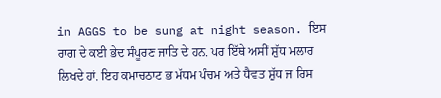in AGGS to be sung at night season. ਇਸ ਰਾਗ ਦੇ ਕਈ ਭੇਦ ਸੰਪੂਰਣ ਜਾਤਿ ਦੇ ਹਨ. ਪਰ ਇੱਥੇ ਅਸੀਂ ਸ਼ੁੱਧ ਮਲਾਰ ਲਿਖਦੇ ਹਾਂ. ਇਹ ਕਮਾਚਠਾਟ ਭ ਮੱਧਮ ਪੰਚਮ ਅਤੇ ਧੈਵਤ ਸ਼ੁੱਧ ਜ ਰਿਸ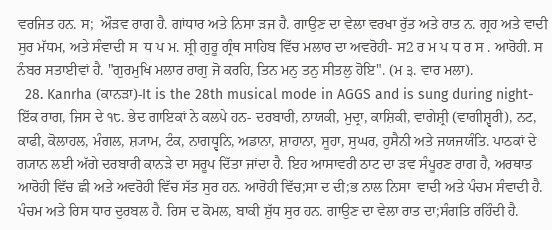ਵਰਜਿਤ ਹਨ. ਸ;  ਔੜਵ ਰਾਗ ਹੈ. ਗਾਂਧਾਰ ਅਤੇ ਨਿਸਾ ੜਜ ਹੈ. ਗਾਉਣ ਦਾ ਵੇਲਾ ਵਰਖਾ ਰੁੱਤ ਅਤੇ ਰਾਤ ਨ. ਗ੍ਰਹ ਅਤੇ ਵਾਦੀ ਸੁਰ ਮੱਧਮ, ਅਤੇ ਸੰਵਾਦੀ ਸ  ਧ ਪ ਮ. ਸ਼੍ਰੀ ਗੁਰੂ ਗ੍ਰੰਥ ਸਾਹਿਬ ਵਿੱਚ ਮਲਾਰ ਦਾ ਅਵਰੋਹੀ- ਸ2 ਰ ਮ ਪ ਧ ਰ ਸ . ਆਰੋਹੀ. ਸ ਨੰਬਰ ਸਤਾਈਵਾਂ ਹੈ. "ਗੁਰਮੁਖਿ ਮਲਾਰ ਰਾਗੁ ਜੋ ਕਰਹਿ, ਤਿਨ ਮਨੁ ਤਨੁ ਸੀਤਲੁ ਹੋਇ". (ਮ ੩. ਵਾਰ ਮਲਾ).
  28. Kanrha (ਕਾਨੜਾ)-It is the 28th musical mode in AGGS and is sung during night- ਇੱਕ ਰਾਗ, ਜਿਸ ਦੇ ੧੮. ਭੇਦ ਗਾਇਕਾਂ ਨੇ ਕਲਪੇ ਹਨ- ਦਰਬਾਰੀ, ਨਾਯਕੀ, ਮੁਦ੍ਰਾ, ਕਾਸ਼ਿਕੀ, ਵਾਗੇਸ਼੍ਰੀ (ਵਾਗੀਸ਼੍ਵਰੀ), ਨਟ, ਕਾਫੀ, ਕੋਲਾਹਲ, ਮੰਗਲ, ਸ਼੍ਯਾਮ, ਟੰਕ, ਨਾਗਧ੍ਵਨਿ, ਅਡਾਨਾ, ਸ਼ਾਹਾਨਾ, ਸੂਹਾ, ਸੁਘਰ, ਹੁਸੈਨੀ ਅਤੇ ਜਯਜਯੰਤਿ. ਪਾਠਕਾਂ ਦੇ ਗ੍ਯਾਨ ਲਈ ਅੱਗੇ ਦਰਬਾਰੀ ਕਾਨੜੇ ਦਾ ਸਰੂਪ ਦਿੱਤਾ ਜਾਂਦਾ ਹੈ. ਇਹ ਆਸਾਵਰੀ ਠਾਟ ਦਾ ੜਵ ਸੰਪੂਰਣ ਰਾਗ ਹੈ, ਅਰਥਾਤ ਆਰੋਹੀ ਵਿੱਚ ਛੀ ਅਤੇ ਅਵਰੋਹੀ ਵਿੱਚ ਸੱਤ ਸੁਰ ਹਨ. ਆਰੋਹੀ ਵਿੱਚ;ਸਾ ਦ ਦੀ;ਭ ਨਾਲ ਨਿਸਾ  ਵਾਦੀ ਅਤੇ ਪੰਚਮ ਸੰਵਾਦੀ ਹੈ. ਪੰਚਮ ਅਤੇ ਰਿਸ ਧਾਰ ਦੁਰਬਲ ਹੈ. ਰਿਸ ਦ ਕੋਮਲ, ਬਾਕੀ ਸ਼ੁੱਧ ਸੁਰ ਹਨ. ਗਾਉਣ ਦਾ ਵੇਲਾ ਰਾਤ ਦਾ;ਸੰਗਤਿ ਰਹਿੰਦੀ ਹੈ.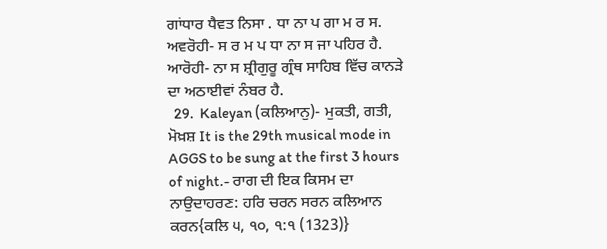ਗਾਂਧਾਰ ਧੈਵਤ ਨਿਸਾ . ਧਾ ਨਾ ਪ ਗਾ ਮ ਰ ਸ. ਅਵਰੋਹੀ- ਸ ਰ ਮ ਪ ਧਾ ਨਾ ਸ ਜਾ ਪਹਿਰ ਹੈ. ਆਰੋਹੀ- ਨਾ ਸ ਸ਼੍ਰੀਗੁਰੂ ਗ੍ਰੰਥ ਸਾਹਿਬ ਵਿੱਚ ਕਾਨੜੇ ਦਾ ਅਠਾਈਵਾਂ ਨੰਬਰ ਹੈ.
  29.  Kaleyan (ਕਲਿਆਨੁ)- ਮੁਕਤੀ, ਗਤੀ, ਮੋਖ਼ਸ਼ It is the 29th musical mode in AGGS to be sung at the first 3 hours of night.- ਰਾਗ ਦੀ ਇਕ ਕਿਸਮ ਦਾ ਨਾਉਦਾਹਰਣ: ਹਰਿ ਚਰਨ ਸਰਨ ਕਲਿਆਨ ਕਰਨ{ਕਲਿ ੫, ੧੦, ੧:੧ (1323)}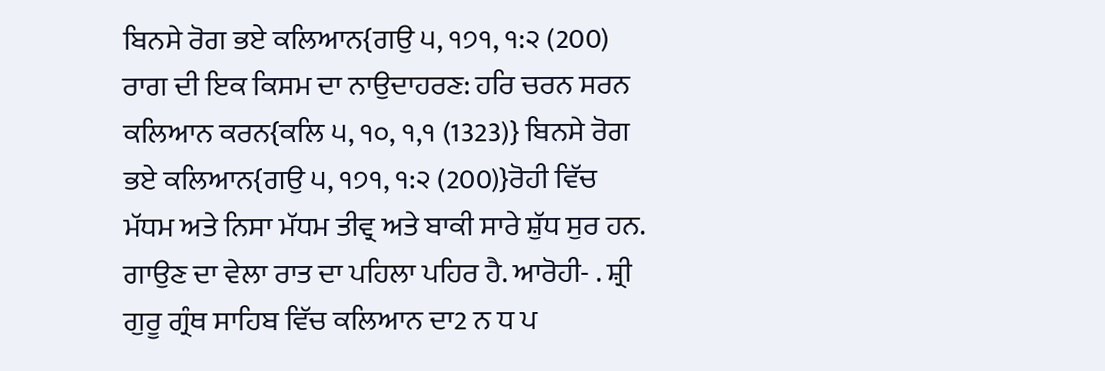ਬਿਨਸੇ ਰੋਗ ਭਏ ਕਲਿਆਨ{ਗਉ ੫, ੧੭੧, ੧:੨ (200) ਰਾਗ ਦੀ ਇਕ ਕਿਸਮ ਦਾ ਨਾਉਦਾਹਰਣ: ਹਰਿ ਚਰਨ ਸਰਨ ਕਲਿਆਨ ਕਰਨ{ਕਲਿ ੫, ੧੦, ੧,੧ (1323)} ਬਿਨਸੇ ਰੋਗ ਭਏ ਕਲਿਆਨ{ਗਉ ੫, ੧੭੧, ੧:੨ (200)}ਰੋਹੀ ਵਿੱਚ ਮੱਧਮ ਅਤੇ ਨਿਸਾ ਮੱਧਮ ਤੀਵ੍ਰ ਅਤੇ ਬਾਕੀ ਸਾਰੇ ਸ਼ੁੱਧ ਸੁਰ ਹਨ. ਗਾਉਣ ਦਾ ਵੇਲਾ ਰਾਤ ਦਾ ਪਹਿਲਾ ਪਹਿਰ ਹੈ. ਆਰੋਹੀ- . ਸ਼੍ਰੀ ਗੁਰੂ ਗ੍ਰੰਥ ਸਾਹਿਬ ਵਿੱਚ ਕਲਿਆਨ ਦਾ2 ਨ ਧ ਪ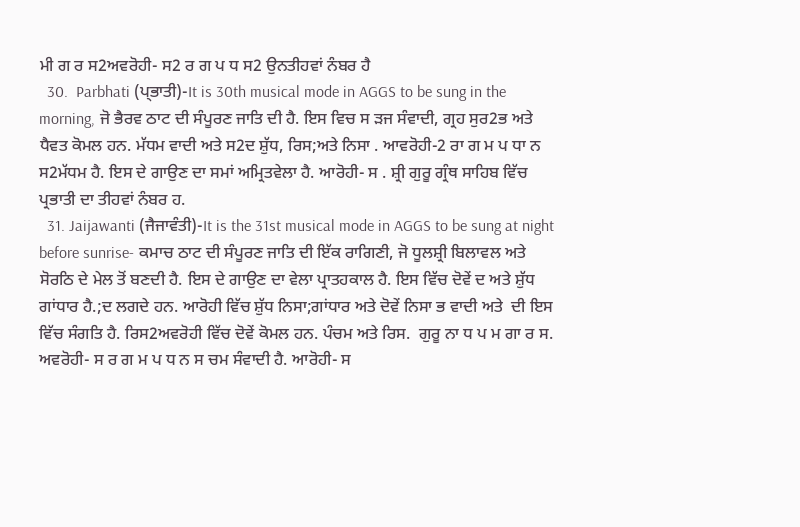ਮੀ ਗ ਰ ਸ2ਅਵਰੋਹੀ- ਸ2 ਰ ਗ ਪ ਧ ਸ2 ਉਨਤੀਹਵਾਂ ਨੰਬਰ ਹੈ
  30.  Parbhati (ਪ੍ਭਾਤੀ)-It is 30th musical mode in AGGS to be sung in the morning, ਜੋ ਭੈਰਵ ਠਾਟ ਦੀ ਸੰਪੂਰਣ ਜਾਤਿ ਦੀ ਹੈ. ਇਸ ਵਿਚ ਸ ੜਜ ਸੰਵਾਦੀ, ਗ੍ਰਹ ਸੁਰ2ਭ ਅਤੇ ਧੈਵਤ ਕੋਮਲ ਹਨ. ਮੱਧਮ ਵਾਦੀ ਅਤੇ ਸ2ਦ ਸ਼ੁੱਧ, ਰਿਸ;ਅਤੇ ਨਿਸਾ . ਆਵਰੋਹੀ-2 ਰਾ ਗ ਮ ਪ ਧਾ ਨ ਸ2ਮੱਧਮ ਹੈ. ਇਸ ਦੇ ਗਾਉਣ ਦਾ ਸਮਾਂ ਅਮ੍ਰਿਤਵੇਲਾ ਹੈ. ਆਰੋਹੀ- ਸ . ਸ਼੍ਰੀ ਗੁਰੂ ਗ੍ਰੰਥ ਸਾਹਿਬ ਵਿੱਚ ਪ੍ਰਭਾਤੀ ਦਾ ਤੀਹਵਾਂ ਨੰਬਰ ਹ.
  31. Jaijawanti (ਜੈਜਾਵੰਤੀ)-It is the 31st musical mode in AGGS to be sung at night before sunrise- ਕਮਾਚ ਠਾਟ ਦੀ ਸੰਪੂਰਣ ਜਾਤਿ ਦੀ ਇੱਕ ਰਾਗਿਣੀ, ਜੋ ਧੂਲਸ਼੍ਰੀ ਬਿਲਾਵਲ ਅਤੇ ਸੋਰਠਿ ਦੇ ਮੇਲ ਤੋਂ ਬਣਦੀ ਹੈ. ਇਸ ਦੇ ਗਾਉਣ ਦਾ ਵੇਲਾ ਪ੍ਰਾਤਹਕਾਲ ਹੈ. ਇਸ ਵਿੱਚ ਦੋਵੇਂ ਦ ਅਤੇ ਸ਼ੁੱਧ ਗਾਂਧਾਰ ਹੈ.;ਦ ਲਗਦੇ ਹਨ. ਆਰੋਹੀ ਵਿੱਚ ਸ਼ੁੱਧ ਨਿਸਾ;ਗਾਂਧਾਰ ਅਤੇ ਦੋਵੇਂ ਨਿਸਾ ਭ ਵਾਦੀ ਅਤੇ  ਦੀ ਇਸ ਵਿੱਚ ਸੰਗਤਿ ਹੈ. ਰਿਸ2ਅਵਰੋਹੀ ਵਿੱਚ ਦੋਵੇਂ ਕੋਮਲ ਹਨ. ਪੰਚਮ ਅਤੇ ਰਿਸ.  ਗੁਰੂ ਨਾ ਧ ਪ ਮ ਗਾ ਰ ਸ. ਅਵਰੋਹੀ- ਸ ਰ ਗ ਮ ਪ ਧ ਨ ਸ ਚਮ ਸੰਵਾਦੀ ਹੈ. ਆਰੋਹੀ- ਸ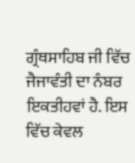ਗ੍ਰੰਥਸਾਹਿਬ ਜੀ ਵਿੱਚ ਜੈਜਾਵੰਤੀ ਦਾ ਨੰਬਰ ਇਕਤੀਹਵਾਂ ਹੈ. ਇਸ ਵਿੱਚ ਕੇਵਲ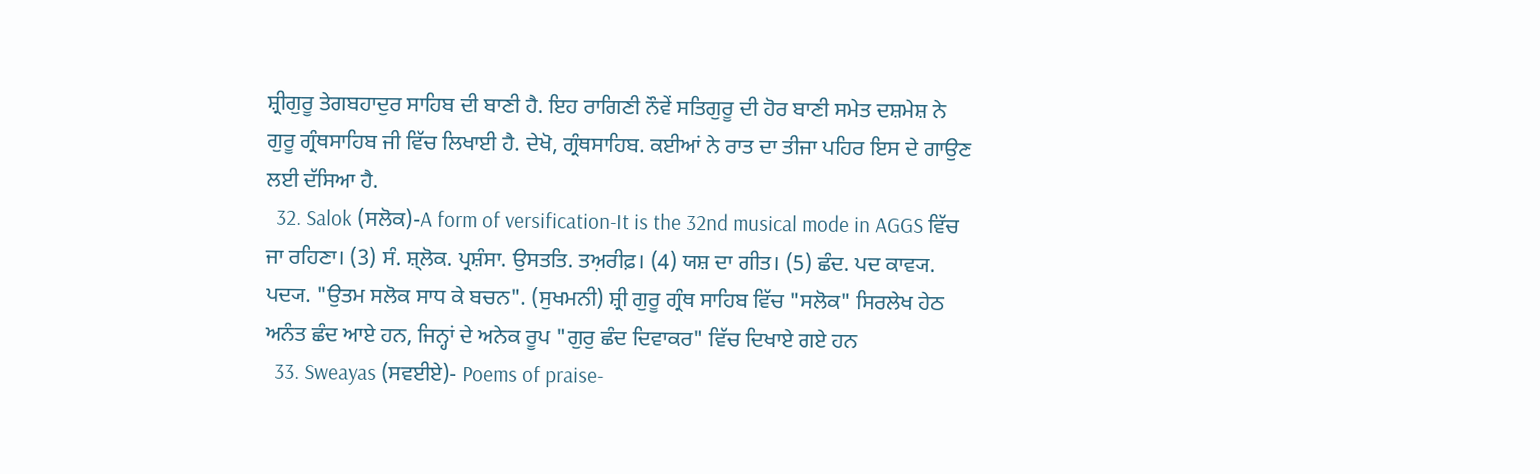ਸ਼੍ਰੀਗੁਰੂ ਤੇਗਬਹਾਦੁਰ ਸਾਹਿਬ ਦੀ ਬਾਣੀ ਹੈ. ਇਹ ਰਾਗਿਣੀ ਨੌਵੇਂ ਸਤਿਗੁਰੂ ਦੀ ਹੋਰ ਬਾਣੀ ਸਮੇਤ ਦਸ਼ਮੇਸ਼ ਨੇ ਗੁਰੂ ਗ੍ਰੰਥਸਾਹਿਬ ਜੀ ਵਿੱਚ ਲਿਖਾਈ ਹੈ. ਦੇਖੋ, ਗ੍ਰੰਥਸਾਹਿਬ. ਕਈਆਂ ਨੇ ਰਾਤ ਦਾ ਤੀਜਾ ਪਹਿਰ ਇਸ ਦੇ ਗਾਉਣ ਲਈ ਦੱਸਿਆ ਹੈ.
  32. Salok (ਸਲੋਕ)-A form of versification-It is the 32nd musical mode in AGGS ਵਿੱਚ ਜਾ ਰਹਿਣਾ। (3) ਸੰ. ਸ਼੍‌ਲੋਕ. ਪ੍ਰਸ਼ੰਸਾ. ਉਸਤਤਿ. ਤਅ਼ਰੀਫ਼। (4) ਯਸ਼ ਦਾ ਗੀਤ। (5) ਛੰਦ. ਪਦ ਕਾਵ੍ਯ. ਪਦ੍ਯ. "ਉਤਮ ਸਲੋਕ ਸਾਧ ਕੇ ਬਚਨ". (ਸੁਖਮਨੀ) ਸ਼੍ਰੀ ਗੁਰੂ ਗ੍ਰੰਥ ਸਾਹਿਬ ਵਿੱਚ "ਸਲੋਕ" ਸਿਰਲੇਖ ਹੇਠ ਅਨੰਤ ਛੰਦ ਆਏ ਹਨ, ਜਿਨ੍ਹਾਂ ਦੇ ਅਨੇਕ ਰੂਪ "ਗੁਰੁ ਛੰਦ ਦਿਵਾਕਰ" ਵਿੱਚ ਦਿਖਾਏ ਗਏ ਹਨ
  33. Sweayas (ਸਵਈਏ)- Poems of praise-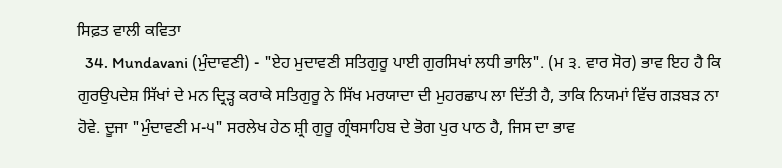ਸਿਫ਼ਤ ਵਾਲੀ ਕਵਿਤਾ
  34. Mundavani (ਮੁੰਦਾਵਣੀ) - "ਏਹ ਮੁਦਾਵਣੀ ਸਤਿਗੁਰੂ ਪਾਈ ਗੁਰਸਿਖਾਂ ਲਧੀ ਭਾਲਿ". (ਮ ੩. ਵਾਰ ਸੋਰ) ਭਾਵ ਇਹ ਹੈ ਕਿ ਗੁਰਉਪਦੇਸ਼ ਸਿੱਖਾਂ ਦੇ ਮਨ ਦ੍ਰਿੜ੍ਹ ਕਰਾਕੇ ਸਤਿਗੁਰੂ ਨੇ ਸਿੱਖ ਮਰਯਾਦਾ ਦੀ ਮੁਹਰਛਾਪ ਲਾ ਦਿੱਤੀ ਹੈ, ਤਾਕਿ ਨਿਯਮਾਂ ਵਿੱਚ ਗੜਬੜ ਨਾ ਹੋਵੇ. ਦੂਜਾ "ਮੁੰਦਾਵਣੀ ਮ-੫" ਸਰਲੇਖ ਹੇਠ ਸ਼੍ਰੀ ਗੁਰੂ ਗ੍ਰੰਥਸਾਹਿਬ ਦੇ ਭੋਗ ਪੁਰ ਪਾਠ ਹੈ, ਜਿਸ ਦਾ ਭਾਵ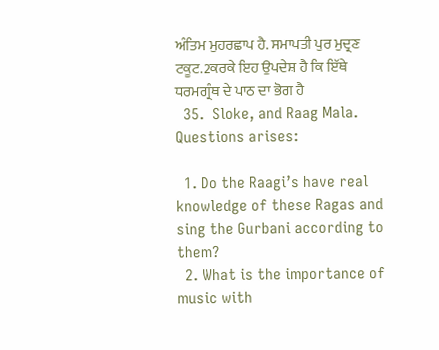ਅੰਤਿਮ ਮੁਹਰਛਾਪ ਹੈ. ਸਮਾਪਤੀ ਪੁਰ ਮੁਦ੍ਰਣ ਟਕੂਟ.2ਕਰਕੇ ਇਹ ਉਪਦੇਸ਼ ਹੈ ਕਿ ਇੱਥੇ ਧਰਮਗ੍ਰੰਥ ਦੇ ਪਾਠ ਦਾ ਭੋਗ ਹੈ
  35.  Sloke, and Raag Mala.
Questions arises:

  1. Do the Raagi’s have real knowledge of these Ragas and sing the Gurbani according to them?
  2. What is the importance of music with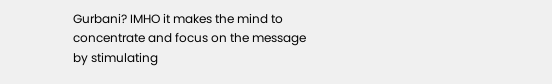Gurbani? IMHO it makes the mind to concentrate and focus on the message by stimulating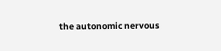the autonomic nervous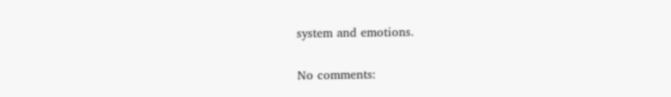system and emotions.

No comments: